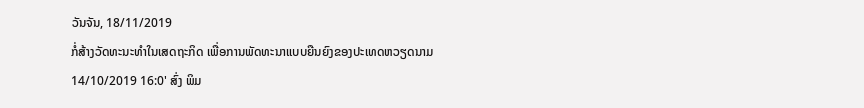ວັນຈັນ, 18/11/2019
ກໍ່ສ້າງວັດທະນະທຳໃນເສດຖະກິດ ເພື່ອການພັດທະນາແບບຍືນຍົງຂອງປະເທດຫວຽດນາມ
14/10/2019 16:0' ສົ່ງ ພິມ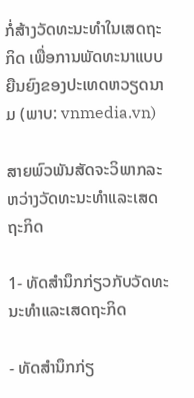ກໍ່ສ້າງວັດທະນະທຳໃນເສດຖະກິດ ເພື່ອການພັດທະນາແບບຍືນຍົງຂອງປະເທດຫວຽດນາມ (ພາບ: vnmedia.vn)

ສາຍພົວພັນສັດຈະວິພາກລະຫວ່າງວັດທະນະທຳແລະເສດຖະກິດ

1- ທັດສຳນຶກກ່ຽວກັບວັດທະນະທຳແລະເສດຖະກິດ

- ທັດສຳນຶກກ່ຽ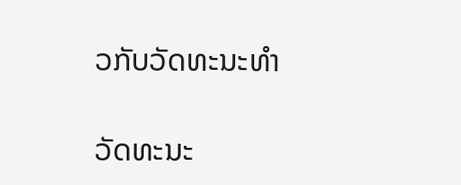ວກັບວັດທະນະທຳ

ວັດທະນະ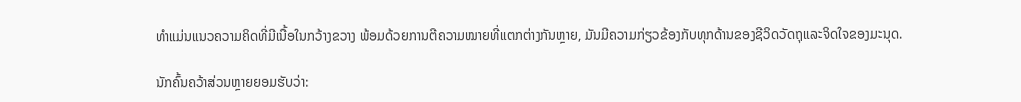ທຳແມ່ນແນວຄວາມຄິດທີ່ມີເນື້ອໃນກວ້າງຂວາງ ພ້ອມດ້ວຍການຕີຄວາມໝາຍທີ່ແຕກຕ່າງກັນຫຼາຍ, ມັນມີຄວາມກ່ຽວຂ້ອງກັບທຸກດ້ານຂອງຊີວິດວັດຖຸແລະຈິດໃຈຂອງມະນຸດ.

ນັກຄົ້ນຄວ້າສ່ວນຫຼາຍຍອມຮັບວ່າ: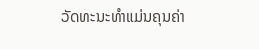ວັດທະນະທຳແມ່ນຄຸນຄ່າ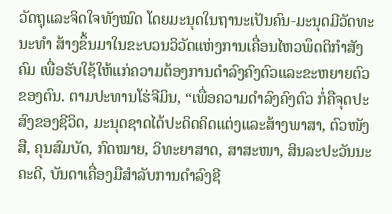ວັດຖຸແລະຈິດໃຈທັງໝົດ ໂດຍມະນຸດໃນຖານະເປັນຄົນ-ມະນຸດມີວັດທະນະທຳ ສ້າງຂຶ້ນມາໃນຂະບວນວິວັດແຫ່ງການເຄື່ອນໄຫວພຶດຕິກຳສັງຄົມ ເພື່ອຮັບໃຊ້ໃຫ້ແກ່ຄວາມຕ້ອງການດຳລົງຄົງຕົວແລະຂະຫຍາຍຕົວຂອງຕົນ. ຕາມປະທານໂຮ່ຈີມິນ, “ເພື່ອຄວາມດຳລົງຄົງຕົວ ກໍ່ຄືຈຸດປະສົງຂອງຊີວິດ, ມະນຸດຊາດໄດ້ປະດິດຄິດແຕ່ງແລະສ້າງພາສາ, ຕົວໜັງສື, ຄຸນສົມບັດ, ກົດໝາຍ, ວິທະຍາສາດ, ສາສະໜາ, ສິນລະປະວັນນະຄະດີ, ບັນດາເຄື່ອງມືສຳລັບການດຳລົງຊີ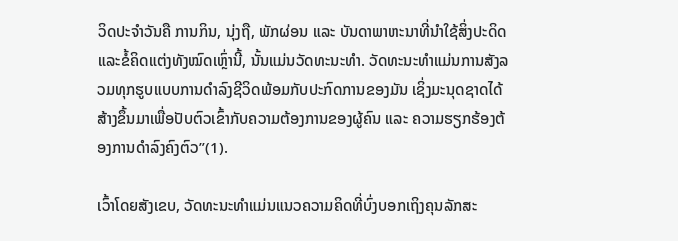ວິດປະຈຳວັນຄື ການກິນ, ນຸ່ງຖື, ພັກຜ່ອນ ແລະ ບັນດາພາຫະນາທີ່ນຳໃຊ້ສິ່ງປະດິດແລະຂໍ້ຄິດແຕ່ງທັງໝົດເຫຼົ່ານີ້, ນັ້ນແມ່ນວັດທະນະທຳ. ວັດທະນະທຳແມ່ນການສັງລວມທຸກຮູບແບບການດຳລົງຊີວິດພ້ອມກັບປະກົດການຂອງມັນ ເຊິ່ງມະນຸດຊາດໄດ້ສ້າງຂຶ້ນມາເພື່ອປັບຕົວເຂົ້າກັບຄວາມຕ້ອງການຂອງຜູ້ຄົນ ແລະ ຄວາມຮຽກຮ້ອງຕ້ອງການດຳລົງຄົງຕົວ”(1).

ເວົ້າໂດຍສັງເຂບ, ວັດທະນະທຳແມ່ນແນວຄວາມຄິດທີ່ບົ່ງບອກເຖິງຄຸນລັກສະ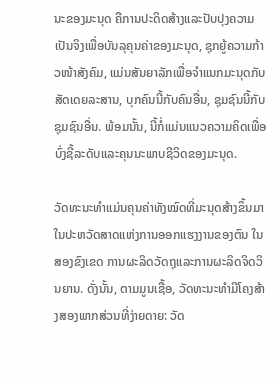ນະຂອງມະນຸດ ຄືການປະດິດສ້າງແລະປັບປຸງຄວາມເປັນຈິງເພື່ອບັນລຸຄຸນຄ່າຂອງມະນຸດ, ຊຸກຍູ້ຄວາມກ້າວໜ້າສັງຄົມ, ແມ່ນສັນຍາລັກເພື່ອຈຳແນກມະນຸດກັບສັດເດຍລະສານ, ບຸກຄົນນີ້ກັບຄົນອື່ນ, ຊຸມຊົນນີ້ກັບຊຸມຊົນອື່ນ. ພ້ອມນັ້ນ, ນີ້ກໍ່ແມ່ນແນວຄວາມຄິດເພື່ອບົ່ງຊີ້ລະດັບແລະຄຸນນະພາບຊີວິດຂອງມະນຸດ.

ວັດທະນະທຳແມ່ນຄຸນຄ່າທັງໝົດທີ່ມະນຸດສ້າງຂຶ້ນມາໃນປະຫວັດສາດແຫ່ງການອອກແຮງງານຂອງຕົນ ໃນສອງຂົງເຂດ ການຜະລິດວັດຖຸແລະການຜະລິດຈິດວິນຍານ. ດັ່ງນັ້ນ, ຕາມມູນເຊື້ອ, ວັດທະນະທຳມີໂຄງສ້າງສອງພາກສ່ວນທີ່ງ່າຍດາຍ: ວັດ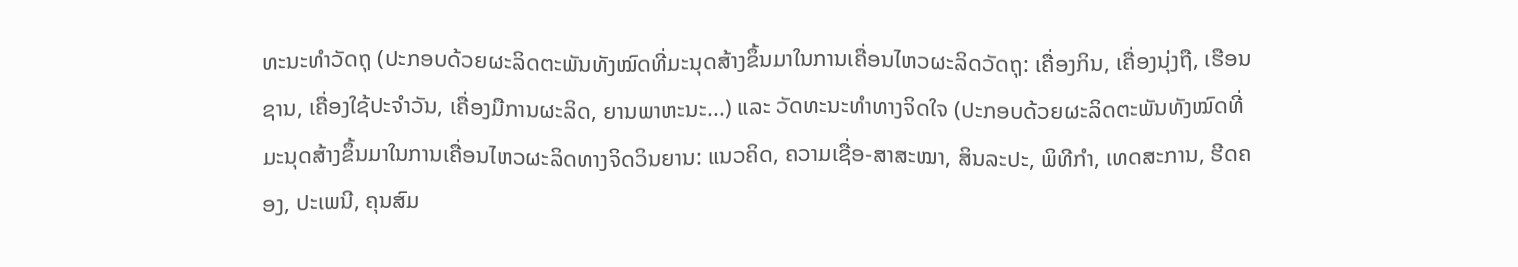ທະນະທຳວັດຖຸ (ປະກອບດ້ວຍຜະລິດຕະພັນທັງໝົດທີ່ມະນຸດສ້າງຂຶ້ນມາໃນການເຄື່ອນໄຫວຜະລິດວັດຖຸ: ເຄື່ອງກິນ, ເຄື່ອງນຸ່ງຖື, ເຮືອນຊານ, ເຄື່ອງໃຊ້ປະຈຳວັນ, ເຄື່ອງມືການຜະລິດ, ຍານພາຫະນະ...) ແລະ ວັດທະນະທຳທາງຈິດໃຈ (ປະກອບດ້ວຍຜະລິດຕະພັນທັງໝົດທີ່ມະນຸດສ້າງຂຶ້ນມາໃນການເຄື່ອນໄຫວຜະລິດທາງຈິດວິນຍານ: ແນວຄິດ, ຄວາມເຊື່ອ-ສາສະໝາ, ສິນລະປະ, ພິທີກຳ, ເທດສະການ, ຮີດຄອງ, ປະເພນີ, ຄຸນສົມ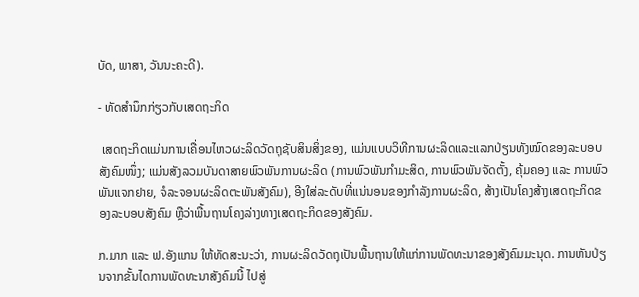ບັດ, ພາສາ, ວັນນະຄະດີ).

- ທັດສຳນຶກກ່ຽວກັບເສດຖະກິດ

 ເສດຖະກິດແມ່ນການເຄື່ອນໄຫວຜະລິດວັດຖຸຊັບສິນສິ່ງຂອງ, ແມ່ນແບບວິທີການຜະລິດແລະແລກປ່ຽນທັງໝົດຂອງລະບອບສັງຄົມໜຶ່ງ; ແມ່ນສັງລວມບັນດາສາຍພົວພັນການຜະລິດ (ການພົວພັນກຳມະສິດ, ການພົວພັນຈັດຕັ້ງ, ຄຸ້ມຄອງ ແລະ ການພົວພັນແຈກຢາຍ, ຈໍລະຈອນຜະລິດຕະພັນສັງຄົມ), ອີງໃສ່ລະດັບທີ່ແນ່ນອນຂອງກຳລັງການຜະລິດ, ສ້າງເປັນໂຄງສ້າງເສດຖະກິດຂອງລະບອບສັງຄົມ ຫຼືວ່າພື້ນຖານໂຄງລ່າງທາງເສດຖະກິດຂອງສັງຄົມ.

ກ.ມາກ ແລະ ຟ.ອັງແກນ ໃຫ້ທັດສະນະວ່າ, ການຜະລິດວັດຖຸເປັນພື້ນຖານໃຫ້ແກ່ການພັດທະນາຂອງສັງຄົມມະນຸດ. ການຫັນປ່ຽນຈາກຂັ້ນໄດການພັດທະນາສັງຄົມນີ້ ໄປສູ່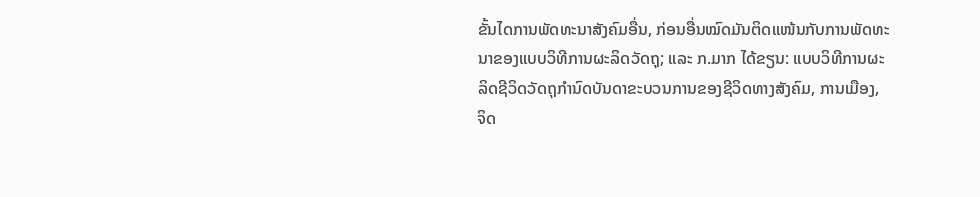ຂັ້ນໄດການພັດທະນາສັງຄົມອື່ນ, ກ່ອນອື່ນໝົດມັນຕິດແໜ້ນກັບການພັດທະນາຂອງແບບວິທີການຜະລິດວັດຖຸ; ແລະ ກ.ມາກ ໄດ້ຂຽນ: ແບບວິທີການຜະລິດຊີວິດວັດຖຸກຳນົດບັນດາຂະບວນການຂອງຊີວິດທາງສັງຄົມ, ການເມືອງ, ຈິດ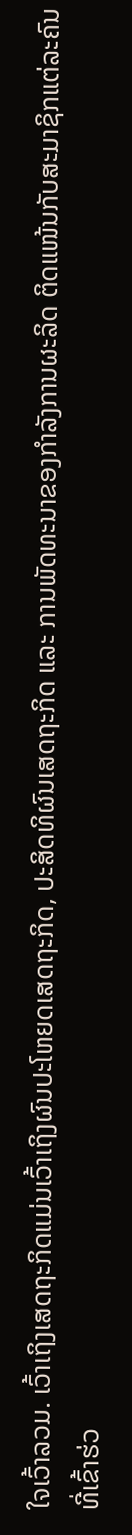ໃຈເວົ້າລວມ. ເວົ້າເຖິງເສດຖະກິດແມ່ນເວົ້າເຖິງຜົນປະໂຫຍດເສດຖະກິດ, ປະສິດທິຜົນເສດຖະກິດ ແລະ ການພັດທະນາຂອງກຳລັງການຜະລິດ ຕິດແໜ້ນກັບສະມາຊິກແຕ່ລະຄົນທີ່ເຂົ້າຮ່ວ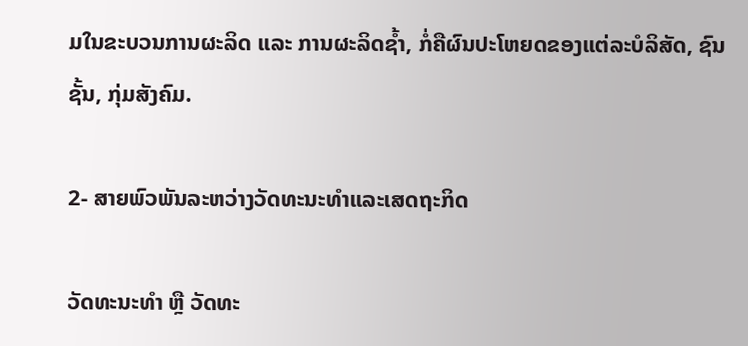ມໃນຂະບວນການຜະລິດ ແລະ ການຜະລິດຊ້ຳ, ກໍ່ຄືຜົນປະໂຫຍດຂອງແຕ່ລະບໍລິສັດ, ຊົນຊັ້ນ, ກຸ່ມສັງຄົມ.

2- ສາຍພົວພັນລະຫວ່າງວັດທະນະທຳແລະເສດຖະກິດ

ວັດທະນະທຳ ຫຼື ວັດທະ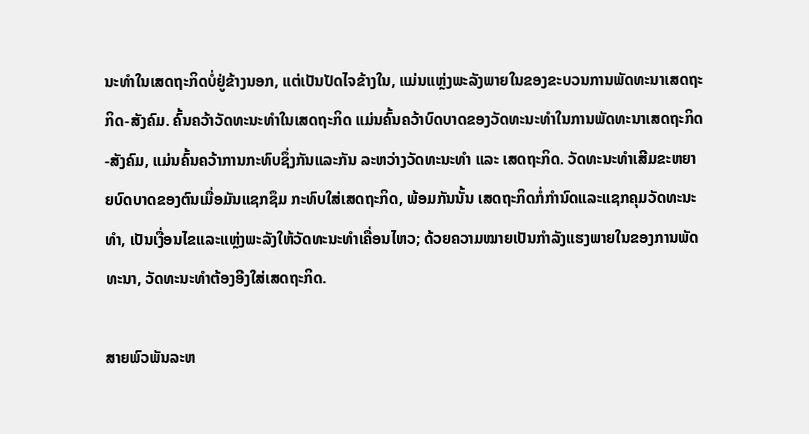ນະທຳໃນເສດຖະກິດບໍ່ຢູ່ຂ້າງນອກ, ແຕ່ເປັນປັດໄຈຂ້າງໃນ, ແມ່ນແຫຼ່ງພະລັງພາຍໃນຂອງຂະບວນການພັດທະນາເສດຖະກິດ-ສັງຄົມ. ຄົ້ນຄວ້າວັດທະນະທຳໃນເສດຖະກິດ ແມ່ນຄົ້ນຄວ້າບົດບາດຂອງວັດທະນະທຳໃນການພັດທະນາເສດຖະກິດ-ສັງຄົມ, ແມ່ນຄົ້ນຄວ້າການກະທົບຊຶ່ງກັນແລະກັນ ລະຫວ່າງວັດທະນະທຳ ແລະ ເສດຖະກິດ. ວັດທະນະທຳເສີມຂະຫຍາຍບົດບາດຂອງຕົນເມື່ອມັນແຊກຊຶມ ກະທົບໃສ່ເສດຖະກິດ, ພ້ອມກັນນັ້ນ ເສດຖະກິດກໍ່ກຳນົດແລະແຊກຄຸມວັດທະນະທຳ, ເປັນເງື່ອນໄຂແລະແຫຼ່ງພະລັງໃຫ້ວັດທະນະທຳເຄື່ອນໄຫວ; ດ້ວຍຄວາມໝາຍເປັນກຳລັງແຮງພາຍໃນຂອງການພັດທະນາ, ວັດທະນະທຳຕ້ອງອີງໃສ່ເສດຖະກິດ.

ສາຍພົວພັນລະຫ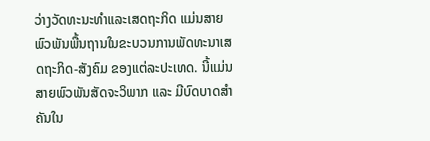ວ່າງວັດທະນະທຳແລະເສດຖະກິດ ແມ່ນສາຍພົວພັນພື້ນຖານໃນຂະບວນການພັດທະນາເສດຖະກິດ-ສັງຄົມ ຂອງແຕ່ລະປະເທດ. ນີ້ແມ່ນສາຍພົວພັນສັດຈະວິພາກ ແລະ ມີບົດບາດສຳຄັນໃນ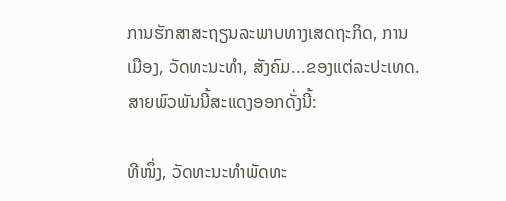ການຮັກສາສະຖຽນລະພາບທາງເສດຖະກິດ, ການເມືອງ, ວັດທະນະທຳ, ສັງຄົມ...ຂອງແຕ່ລະປະເທດ. ສາຍພົວພັນນີ້ສະແດງອອກດັ່ງນີ້:

ທີໜຶ່ງ, ວັດທະນະທຳພັດທະ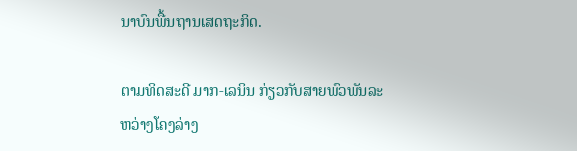ນາບົນພື້ນຖານເສດຖະກິດ.

ຕາມທິດສະດີ ມາກ-ເລນິນ ກ່ຽວກັບສາຍພົວພັນລະຫວ່າງໂຄງລ່າງ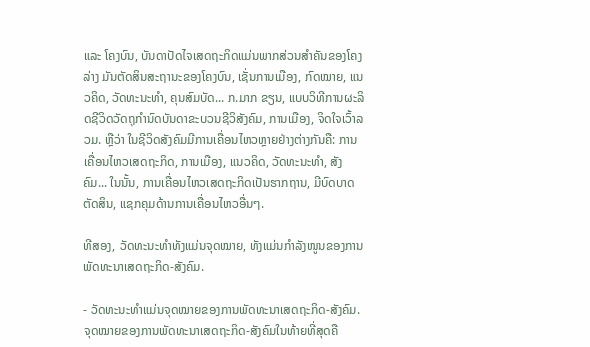ແລະ ໂຄງບົນ, ບັນດາປັດໄຈເສດຖະກິດແມ່ນພາກສ່ວນສຳຄັນຂອງໂຄງລ່າງ ມັນຕັດສິນສະຖານະຂອງໂຄງບົນ, ເຊັ່ນການເມືອງ, ກົດໝາຍ, ແນວຄິດ, ວັດທະນະທຳ, ຄຸນສົມບັດ... ກ.ມາກ ຂຽນ, ແບບວິທີການຜະລິດຊີວິດວັດຖຸກຳນົດບັນດາຂະບວນຊີວິສັງຄົມ, ການເມືອງ, ຈິດໃຈເວົ້າລວມ. ຫຼືວ່າ ໃນຊີວິດສັງຄົມມີການເຄື່ອນໄຫວຫຼາຍຢ່າງຕ່າງກັນຄື: ການເຄື່ອນໄຫວເສດຖະກິດ, ການເມືອງ, ແນວຄິດ, ວັດທະນະທຳ, ສັງຄົມ... ໃນນັ້ນ, ການເຄື່ອນໄຫວເສດຖະກິດເປັນຮາກຖານ, ມີບົດບາດຕັດສິນ, ແຊກຄຸມດ້ານການເຄື່ອນໄຫວອື່ນໆ.

ທີສອງ, ວັດທະນະທຳທັງແມ່ນຈຸດໝາຍ, ທັງແມ່ນກຳລັງໜູນຂອງການພັດທະນາເສດຖະກິດ-ສັງຄົມ.

- ວັດທະນະທຳແມ່ນຈຸດໝາຍຂອງການພັດທະນາເສດຖະກິດ-ສັງຄົມ. ຈຸດໝາຍຂອງການພັດທະນາເສດຖະກິດ-ສັງຄົມໃນທ້າຍທີ່ສຸດຄື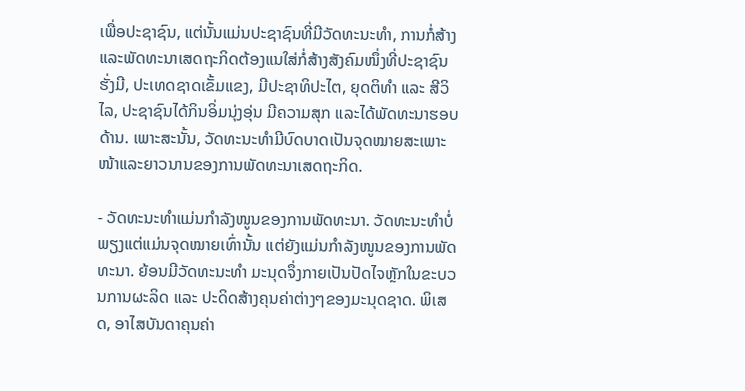ເພື່ອປະຊາຊົນ, ແຕ່ນັ້ນແມ່ນປະຊາຊົນທີ່ມີວັດທະນະທຳ, ການກໍ່ສ້າງແລະພັດທະນາເສດຖະກິດຕ້ອງແນໃສ່ກໍ່ສ້າງສັງຄົມໜຶ່ງທີ່ປະຊາຊົນຮັ່ງມີ, ປະເທດຊາດເຂັ້ມແຂງ, ມີປະຊາທິປະໄຕ, ຍຸດຕິທຳ ແລະ ສີວິໄລ, ປະຊາຊົນໄດ້ກິນອິ່ມນຸ່ງອຸ່ນ ມີຄວາມສຸກ ແລະໄດ້ພັດທະນາຮອບດ້ານ. ເພາະສະນັ້ນ, ວັດທະນະທຳມີບົດບາດເປັນຈຸດໝາຍສະເພາະໜ້າແລະຍາວນານຂອງການພັດທະນາເສດຖະກິດ.

- ວັດທະນະທຳແມ່ນກຳລັງໜູນຂອງການພັດທະນາ. ວັດທະນະທຳບໍ່ພຽງແຕ່ແມ່ນຈຸດໝາຍເທົ່ານັ້ນ ແຕ່ຍັງແມ່ນກຳລັງໜູນຂອງການພັດທະນາ. ຍ້ອນມີວັດທະນະທຳ ມະນຸດຈຶ່ງກາຍເປັນປັດໄຈຫຼັກໃນຂະບວນການຜະລິດ ແລະ ປະດິດສ້າງຄຸນຄ່າຕ່າງໆຂອງມະນຸດຊາດ. ພິເສດ, ອາໄສບັນດາຄຸນຄ່າ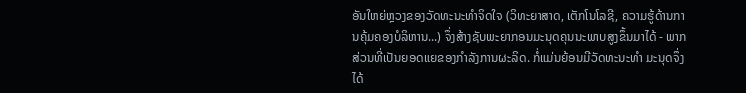ອັນໃຫຍ່ຫຼວງຂອງວັດທະນະທຳຈິດໃຈ (ວິທະຍາສາດ, ເຕັກໂນໂລຊີ, ຄວາມຮູ້ດ້ານການຄຸ້ມຄອງບໍລິຫານ...) ຈຶ່ງສ້າງຊັບພະຍາກອນມະນຸດຄຸນນະພາບສູງຂຶ້ນມາໄດ້ - ພາກສ່ວນທີ່ເປັນຍອດແຍຂອງກຳລັງການຜະລິດ. ກໍ່ແມ່ນຍ້ອນມີວັດທະນະທຳ ມະນຸດຈຶ່ງໄດ້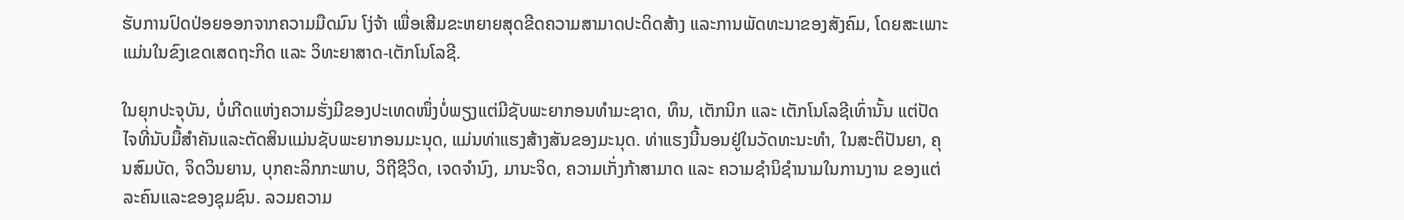ຮັບການປົດປ່ອຍອອກຈາກຄວາມມືດມົນ ໂງ່ຈ້າ ເພື່ອເສີມຂະຫຍາຍສຸດຂີດຄວາມສາມາດປະດິດສ້າງ ແລະການພັດທະນາຂອງສັງຄົມ, ໂດຍສະເພາະແມ່ນໃນຂົງເຂດເສດຖະກິດ ແລະ ວິທະຍາສາດ-ເຕັກໂນໂລຊີ.

ໃນຍຸກປະຈຸບັນ, ບໍ່ເກີດແຫ່ງຄວາມຮັ່ງມີຂອງປະເທດໜຶ່ງບໍ່ພຽງແຕ່ມີຊັບພະຍາກອນທຳມະຊາດ, ທຶນ, ເຕັກນິກ ແລະ ເຕັກໂນໂລຊີເທົ່ານັ້ນ ແຕ່ປັດໄຈທີ່ນັບມື້ສຳຄັນແລະຕັດສິນແມ່ນຊັບພະຍາກອນມະນຸດ, ແມ່ນທ່າແຮງສ້າງສັນຂອງມະນຸດ. ທ່າແຮງນີ້ນອນຢູ່ໃນວັດທະນະທຳ, ໃນສະຕິປັນຍາ, ຄຸນສົມບັດ, ຈິດວິນຍານ, ບຸກຄະລິກກະພາບ, ວິຖີຊີວິດ, ເຈດຈຳນົງ, ມານະຈິດ, ຄວາມເກັ່ງກ້າສາມາດ ແລະ ຄວາມຊຳນິຊຳນາມໃນການງານ ຂອງແຕ່ລະຄົນແລະຂອງຊຸມຊົນ. ລວມຄວາມ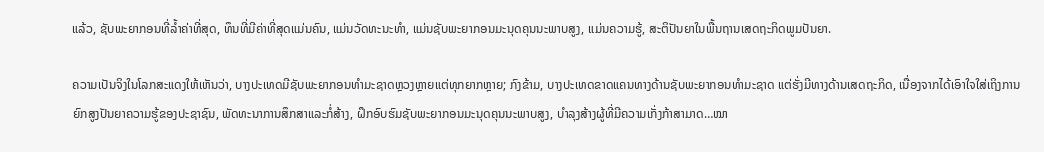ແລ້ວ, ຊັບພະຍາກອນທີ່ລ້ຳຄ່າທີ່ສຸດ, ທຶນທີ່ມີຄ່າທີ່ສຸດແມ່ນຄົນ, ແມ່ນວັດທະນະທຳ, ແມ່ນຊັບພະຍາກອນມະນຸດຄຸນນະພາບສູງ, ແມ່ນຄວາມຮູ້, ສະຕິປັນຍາໃນພື້ນຖານເສດຖະກິດພູມປັນຍາ.

ຄວາມເປັນຈິງໃນໂລກສະແດງໃຫ້ເຫັນວ່າ, ບາງປະເທດມີຊັບພະຍາກອນທຳມະຊາດຫຼວງຫຼາຍແຕ່ທຸກຍາກຫຼາຍ; ກົງຂ້າມ, ບາງປະເທດຂາດແຄນທາງດ້ານຊັບພະຍາກອນທຳມະຊາດ ແຕ່ຮັ່ງມີທາງດ້ານເສດຖະກິດ, ເນື່ອງຈາກໄດ້ເອົາໃຈໃສ່ເຖິງການຍົກສູງປັນຍາຄວາມຮູ້ຂອງປະຊາຊົນ, ພັດທະນາການສຶກສາແລະກໍ່ສ້າງ, ຝຶກອົບຮົມຊັບພະຍາກອນມະນຸດຄຸນນະພາບສູງ, ບຳລຸງສ້າງຜູ້ທີ່ມີຄວາມເກັ່ງກ້າສາມາດ…ໝາ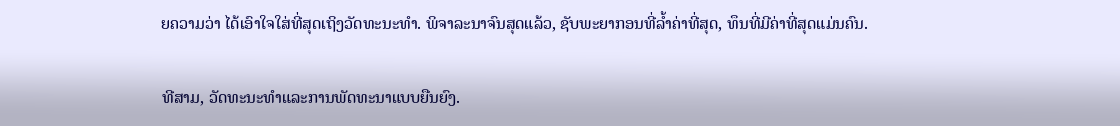ຍຄວາມວ່າ ໄດ້ເອົາໃຈໃສ່ທີ່ສຸດເຖິງວັດທະນະທຳ. ພິຈາລະນາຈົນສຸດແລ້ວ, ຊັບພະຍາກອນທີ່ລ້ຳຄ່າທີ່ສຸດ, ທຶນທີ່ມີຄ່າທີ່ສຸດແມ່ນຄົນ.

ທີສາມ, ວັດທະນະທຳແລະການພັດທະນາແບບຍືນຍົງ.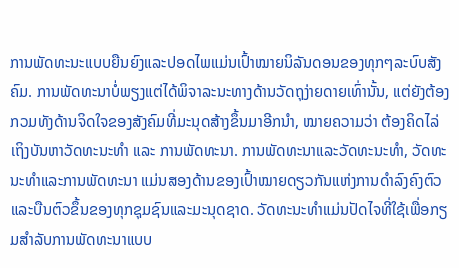ການພັດທະນະແບບຍືນຍົງແລະປອດໄພແມ່ນເປົ້າໝາຍນິລັນດອນຂອງທຸກໆລະບົບສັງຄົມ. ການພັດທະນາບໍ່ພຽງແຕ່ໄດ້ພິຈາລະນະທາງດ້ານວັດຖຸງ່າຍດາຍເທົ່ານັ້ນ, ແຕ່ຍັງຕ້ອງກວມທັງດ້ານຈິດໃຈຂອງສັງຄົມທີ່ມະນຸດສ້າງຂຶ້ນມາອີກນຳ, ໝາຍຄວາມວ່າ ຕ້ອງຄິດໄລ່ເຖິງບັນຫາວັດທະນະທຳ ແລະ ການພັດທະນາ. ການພັດທະນາແລະວັດທະນະທຳ, ວັດທະນະທຳແລະການພັດທະນາ ແມ່ນສອງດ້ານຂອງເປົ້າໝາຍດຽວກັນແຫ່ງການດຳລົງຄົງຕົວແລະບືນຕົວຂຶ້ນຂອງທຸກຊຸມຊົນແລະມະນຸດຊາດ. ວັດທະນະທຳແມ່ນປັດໄຈທີ່ໃຊ້ເພື່ອກຽມສຳລັບການພັດທະນາແບບ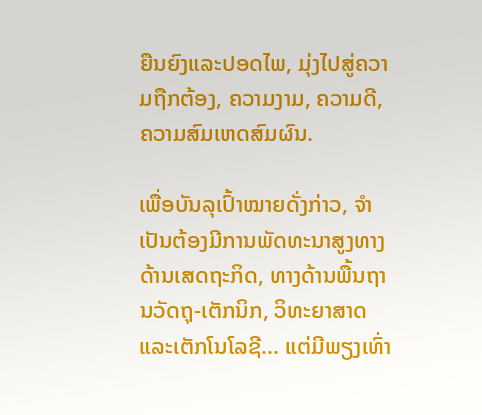ຍືນຍົງແລະປອດໄພ, ມຸ່ງໄປສູ່ຄວາມຖືກຕ້ອງ, ຄວາມງາມ, ຄວາມດີ, ຄວາມສົມເຫດສົມຜົນ.

ເພື່ອບັນລຸເປົ້າໝາຍດັ່ງກ່າວ, ຈຳເປັນຕ້ອງມີການພັດທະນາສູງທາງດ້ານເສດຖະກິດ, ທາງດ້ານພື້ນຖານວັດຖຸ-ເຕັກນິກ, ວິທະຍາສາດແລະເຕັກໂນໂລຊີ... ແຕ່ມີພຽງເທົ່າ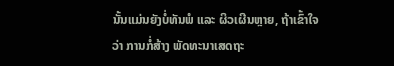ນັ້ນແມ່ນຍັງບໍ່ທັນພໍ ແລະ ຜິວເຜີນຫຼາຍ, ຖ້າເຂົ້າໃຈວ່າ ການກໍ່ສ້າງ ພັດທະນາເສດຖະ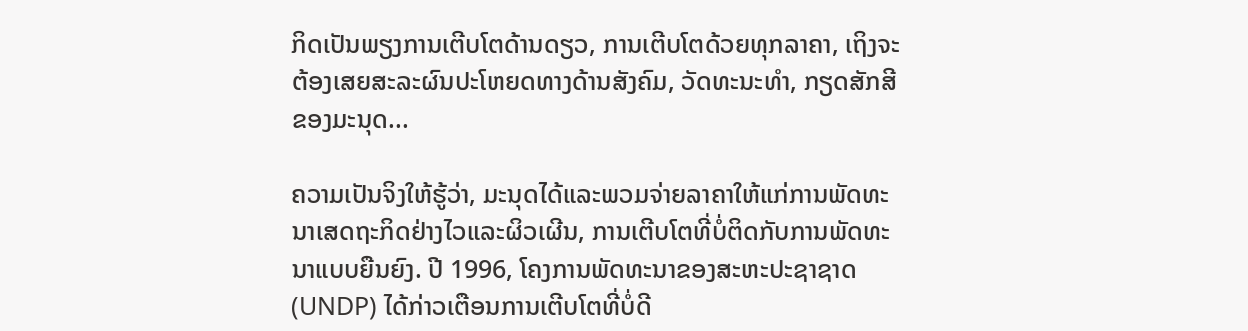ກິດເປັນພຽງການເຕີບໂຕດ້ານດຽວ, ການເຕີບໂຕດ້ວຍທຸກລາຄາ, ເຖິງຈະຕ້ອງເສຍສະລະຜົນປະໂຫຍດທາງດ້ານສັງຄົມ, ວັດທະນະທຳ, ກຽດສັກສີຂອງມະນຸດ...

ຄວາມເປັນຈິງໃຫ້ຮູ້ວ່າ, ມະນຸດໄດ້ແລະພວມຈ່າຍລາຄາໃຫ້ແກ່ການພັດທະນາເສດຖະກິດຢ່າງໄວແລະຜິວເຜີນ, ການເຕີບໂຕທີ່ບໍ່ຕິດກັບການພັດທະນາແບບຍືນຍົງ. ປີ 1996, ໂຄງການພັດທະນາຂອງສະຫະປະຊາຊາດ (UNDP) ໄດ້ກ່າວເຕືອນການເຕີບໂຕທີ່ບໍ່ດີ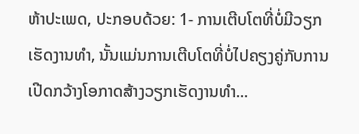ຫ້າປະເພດ, ປະກອບດ້ວຍ: 1- ການເຕີບໂຕທີ່ບໍ່ມີວຽກເຮັດງານທຳ, ນັ້ນແມ່ນການເຕີບໂຕທີ່ບໍ່ໄປຄຽງຄູ່ກັບການເປີດກວ້າງໂອກາດສ້າງວຽກເຮັດງານທຳ...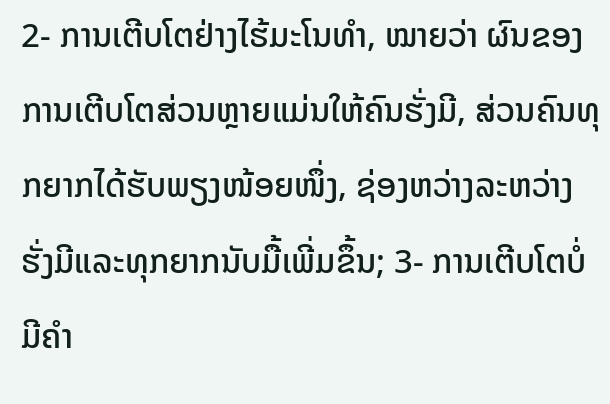2- ການເຕີບໂຕຢ່າງໄຮ້ມະໂນທຳ, ໝາຍວ່າ ຜົນຂອງການເຕີບໂຕສ່ວນຫຼາຍແມ່ນໃຫ້ຄົນຮັ່ງມີ, ສ່ວນຄົນທຸກຍາກໄດ້ຮັບພຽງໜ້ອຍໜຶ່ງ, ຊ່ອງຫວ່າງລະຫວ່າງຮັ່ງມີແລະທຸກຍາກນັບມື້ເພີ່ມຂຶ້ນ; 3- ການເຕີບໂຕບໍ່ມີຄຳ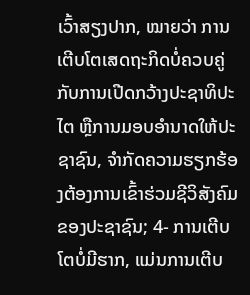ເວົ້າສຽງປາກ, ໝາຍວ່າ ການເຕີບໂຕເສດຖະກິດບໍ່ຄວບຄູ່ກັບການເປີດກວ້າງປະຊາທິປະໄຕ ຫຼືການມອບອຳນາດໃຫ້ປະຊາຊົນ, ຈຳກັດຄວາມຮຽກຮ້ອງຕ້ອງການເຂົ້າຮ່ວມຊີວິສັງຄົມຂອງປະຊາຊົນ; 4- ການເຕີບໂຕບໍ່ມີຮາກ, ແມ່ນການເຕີບ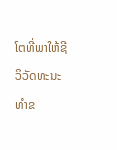ໂຕທີ່ພາໃຫ້ຊີວິວັດທະນະທຳຂ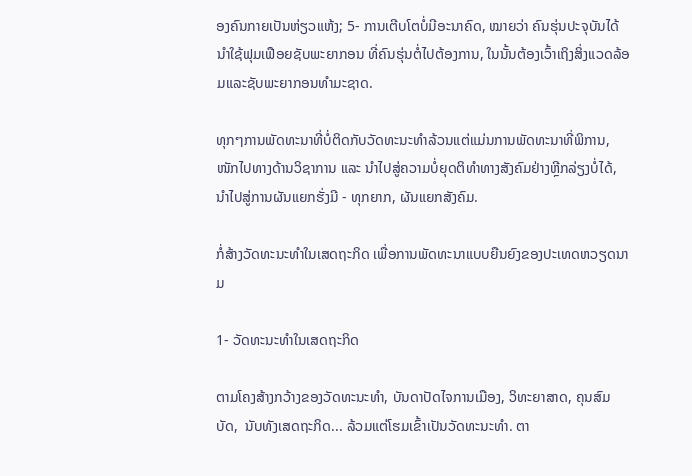ອງຄົນກາຍເປັນຫ່ຽວແຫ້ງ; 5- ການເຕີບໂຕບໍ່ມີອະນາຄົດ, ໝາຍວ່າ ຄົນຮຸ່ນປະຈຸບັນໄດ້ນຳໃຊ້ຟຸມເຟືອຍຊັບພະຍາກອນ ທີ່ຄົນຮຸ່ນຕໍ່ໄປຕ້ອງການ, ໃນນັ້ນຕ້ອງເວົ້າເຖິງສິ່ງແວດລ້ອມແລະຊັບພະຍາກອນທຳມະຊາດ.

ທຸກໆການພັດທະນາທີ່ບໍ່ຕິດກັບວັດທະນະທຳລ້ວນແຕ່ແມ່ນການພັດທະນາທີ່ພິການ, ໜັກໄປທາງດ້ານວິຊາການ ແລະ ນຳໄປສູ່ຄວາມບໍ່ຍຸດຕິທຳທາງສັງຄົມຢ່າງຫຼີກລ່ຽງບໍ່ໄດ້, ນຳໄປສູ່ການຜັນແຍກຮັ່ງມີ - ທຸກຍາກ, ຜັນແຍກສັງຄົມ.

ກໍ່ສ້າງວັດທະນະທຳໃນເສດຖະກິດ ເພື່ອການພັດທະນາແບບຍືນຍົງຂອງປະເທດຫວຽດນາມ

1- ວັດທະນະທຳໃນເສດຖະກິດ

ຕາມໂຄງສ້າງກວ້າງຂອງວັດທະນະທຳ, ບັນດາປັດໄຈການເມືອງ, ວິທະຍາສາດ, ຄຸນສົມບັດ,  ນັບທັງເສດຖະກິດ... ລ້ວມແຕ່ໂຮມເຂົ້າເປັນວັດທະນະທຳ. ຕາ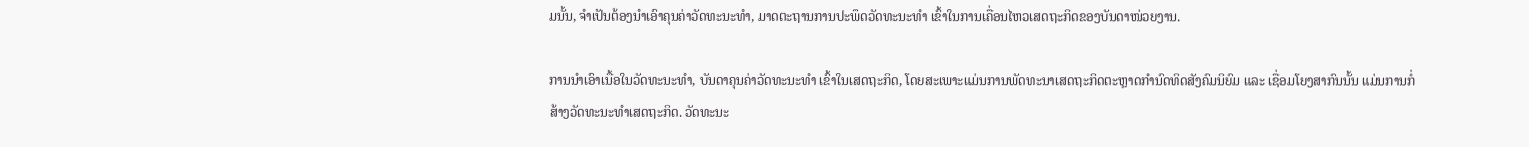ມນັ້ນ, ຈຳເປັນຕ້ອງນຳເອົາຄຸນຄ່າວັດທະນະທຳ, ມາດຕະຖານການປະພຶດວັດທະນະທຳ ເຂົ້າໃນການເຄື່ອນໄຫວເສດຖະກິດຂອງບັນດາໜ່ວຍງານ.

ການນຳເອົາເນື້ອໃນວັດທະນະທຳ, ບັນດາຄຸນຄ່າວັດທະນະທຳ ເຂົ້າໃນເສດຖະກິດ, ໂດຍສະເພາະແມ່ນການພັດທະນາເສດຖະກິດຕະຫຼາດກຳນົດທິດສັງຄົມນິຍົມ ແລະ ເຊື່ອມໂຍງສາກົນນັ້ນ ແມ່ນການກໍ່ສ້າງວັດທະນະທຳເສດຖະກິດ. ວັດທະນະ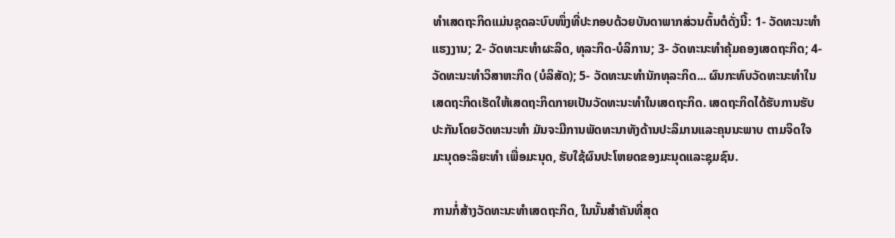ທຳເສດຖະກິດແມ່ນຊຸດລະບົບໜຶ່ງທີ່ປະກອບດ້ວຍບັນດາພາກສ່ວນຕົ້ນຕໍດັ່ງນີ້: 1- ວັດທະນະທຳແຮງງານ; 2- ວັດທະນະທຳຜະລິດ, ທຸລະກິດ-ບໍລິການ; 3- ວັດທະນະທຳຄຸ້ມຄອງເສດຖະກິດ; 4- ວັດທະນະທຳວິສາຫະກິດ (ບໍລິສັດ); 5- ວັດທະນະທຳນັກທຸລະກິດ... ຜົນກະທົບວັດທະນະທຳໃນເສດຖະກິດເຮັດໃຫ້ເສດຖະກິດກາຍເປັນວັດທະນະທຳໃນເສດຖະກິດ. ເສດຖະກິດໄດ້ຮັບການຮັບປະກັນໂດຍວັດທະນະທຳ ມັນຈະມີການພັດທະນາທັງດ້ານປະລິມານແລະຄຸນນະພາບ ຕາມຈິດໃຈມະນຸດອະລິຍະທຳ ເພື່ອມະນຸດ, ຮັບໃຊ້ຜົນປະໂຫຍດຂອງມະນຸດແລະຊຸມຊົນ.

ການກໍ່ສ້າງວັດທະນະທຳເສດຖະກິດ, ໃນນັ້ນສຳຄັນທີ່ສຸດ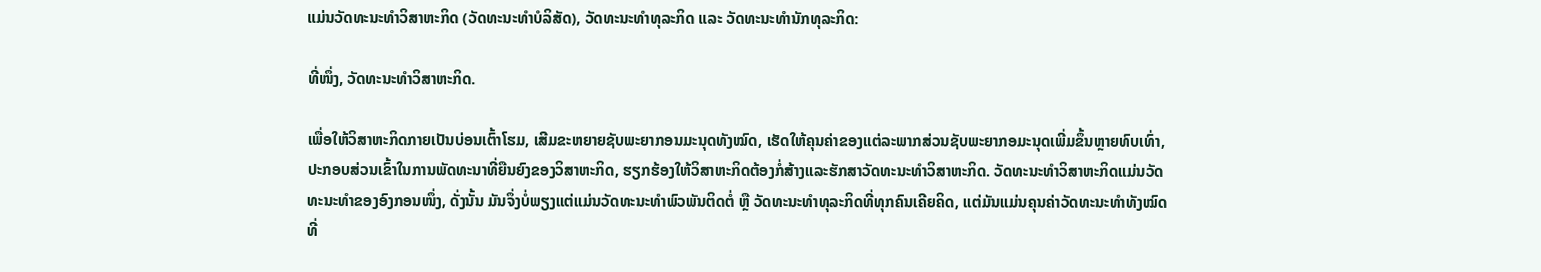ແມ່ນວັດທະນະທຳວິສາຫະກິດ (ວັດທະນະທຳບໍລິສັດ), ວັດທະນະທຳທຸລະກິດ ແລະ ວັດທະນະທຳນັກທຸລະກິດ:

ທີ່ໜຶ່ງ, ວັດທະນະທຳວິສາຫະກິດ.

ເພື່ອໃຫ້ວິສາຫະກິດກາຍເປັນບ່ອນເຕົ້າໂຮມ, ເສີມຂະຫຍາຍຊັບພະຍາກອນມະນຸດທັງໝົດ, ເຮັດໃຫ້ຄຸນຄ່າຂອງແຕ່ລະພາກສ່ວນຊັບພະຍາກອມະນຸດເພີ່ມຂຶ້ນຫຼາຍທົບເທົ່າ, ປະກອບສ່ວນເຂົ້າໃນການພັດທະນາທີ່ຍືນຍົງຂອງວິສາຫະກິດ, ຮຽກຮ້ອງໃຫ້ວິສາຫະກິດຕ້ອງກໍ່ສ້າງແລະຮັກສາວັດທະນະທຳວິສາຫະກິດ. ວັດທະນະທຳວິສາຫະກິດແມ່ນວັດທະນະທຳຂອງອົງກອນໜຶ່ງ, ດັ່ງນັ້ນ ມັນຈຶ່ງບໍ່ພຽງແຕ່ແມ່ນວັດທະນະທຳພົວພັນຕິດຕໍ່ ຫຼື ວັດທະນະທຳທຸລະກິດທີ່ທຸກຄົນເຄີຍຄິດ, ແຕ່ມັນແມ່ນຄຸນຄ່າວັດທະນະທຳທັງໝົດ ທີ່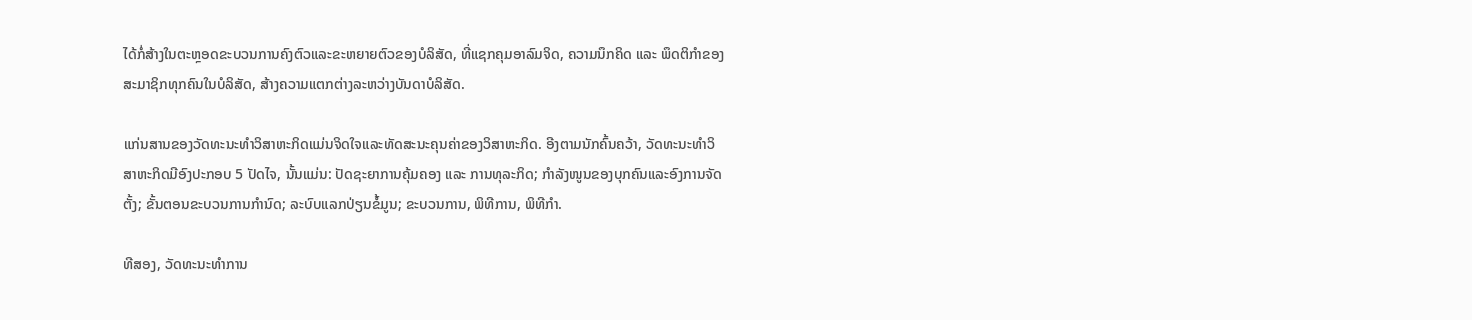ໄດ້ກໍ່ສ້າງໃນຕະຫຼອດຂະບວນການຄົງຕົວແລະຂະຫຍາຍຕົວຂອງບໍລິສັດ, ທີ່ແຊກຄຸມອາລົມຈິດ, ຄວາມນຶກຄິດ ແລະ ພຶດຕິກຳຂອງສະມາຊິກທຸກຄົນໃນບໍລິສັດ, ສ້າງຄວາມແຕກຕ່າງລະຫວ່າງບັນດາບໍລິສັດ.

ແກ່ນສານຂອງວັດທະນະທຳວິສາຫະກິດແມ່ນຈິດໃຈແລະທັດສະນະຄຸນຄ່າຂອງວິສາຫະກິດ. ອີງຕາມນັກຄົ້ນຄວ້າ, ວັດທະນະທຳວິສາຫະກິດມີອົງປະກອບ 5 ປັດໄຈ, ນັ້ນແມ່ນ: ປັດຊະຍາການຄຸ້ມຄອງ ແລະ ການທຸລະກິດ; ກຳລັງໜູນຂອງບຸກຄົນແລະອົງການຈັດຕັ້ງ; ຂັ້ນຕອນຂະບວນການກຳນົດ; ລະບົບແລກປ່ຽນຂໍ້ມູນ; ຂະບວນການ, ພິທີການ, ພິທີກຳ.

ທີສອງ, ວັດທະນະທຳການ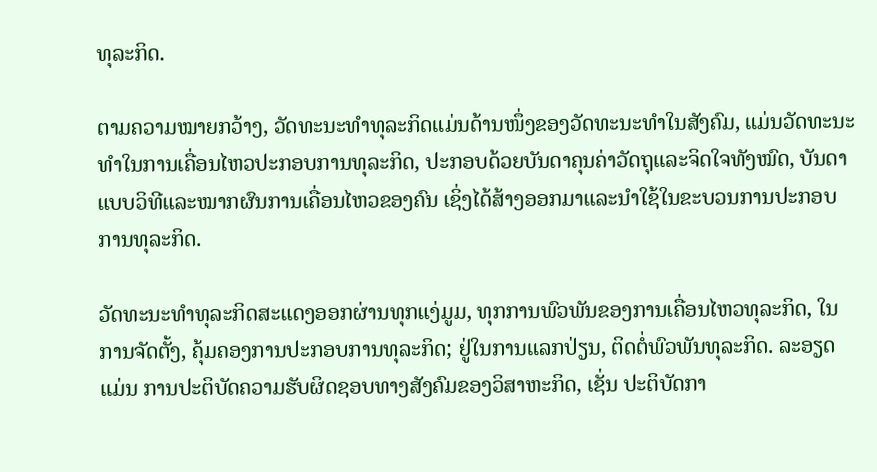ທຸລະກິດ.

ຕາມຄວາມໝາຍກວ້າງ, ວັດທະນະທຳທຸລະກິດແມ່ນດ້ານໜຶ່ງຂອງວັດທະນະທຳໃນສັງຄົມ, ແມ່ນວັດທະນະທຳໃນການເຄື່ອນໄຫວປະກອບການທຸລະກິດ, ປະກອບດ້ວຍບັນດາຄຸນຄ່າວັດຖຸແລະຈິດໃຈທັງໝົດ, ບັນດາແບບວິທີແລະໝາກຜົນການເຄື່ອນໄຫວຂອງຄົນ ເຊິ່ງໄດ້ສ້າງອອກມາແລະນຳໃຊ້ໃນຂະບວນການປະກອບການທຸລະກິດ.

ວັດທະນະທຳທຸລະກິດສະແດງອອກຜ່ານທຸກແງ່ມູມ, ທຸກການພົວພັນຂອງການເຄື່ອນໄຫວທຸລະກິດ, ໃນການຈັດຕັ້ງ, ຄຸ້ມຄອງການປະກອບການທຸລະກິດ; ຢູ່ໃນການແລກປ່ຽນ, ຕິດຕໍ່ພົວພັນທຸລະກິດ. ລະອຽດແມ່ນ ການປະຕິບັດຄວາມຮັບຜິດຊອບທາງສັງຄົມຂອງວິສາຫະກິດ, ເຊັ່ນ ປະຕິບັດກາ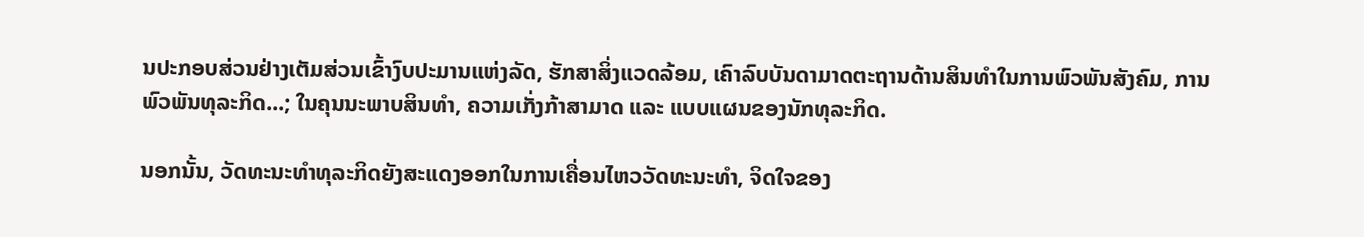ນປະກອບສ່ວນຢ່າງເຕັມສ່ວນເຂົ້າງົບປະມານແຫ່ງລັດ, ຮັກສາສິ່ງແວດລ້ອມ, ເຄົາລົບບັນດາມາດຕະຖານດ້ານສິນທຳໃນການພົວພັນສັງຄົມ, ການພົວພັນທຸລະກິດ...; ໃນຄຸນນະພາບສິນທຳ, ຄວາມເກັ່ງກ້າສາມາດ ແລະ ແບບແຜນຂອງນັກທຸລະກິດ.

ນອກນັ້ນ, ວັດທະນະທຳທຸລະກິດຍັງສະແດງອອກໃນການເຄື່ອນໄຫວວັດທະນະທຳ, ຈິດໃຈຂອງ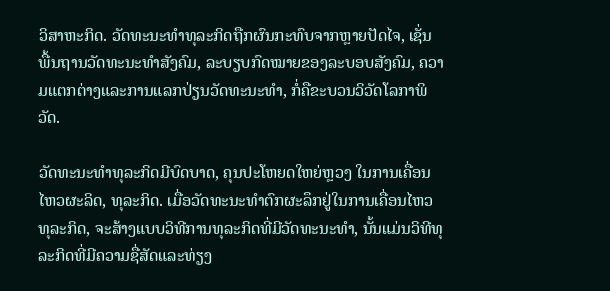ວິສາຫະກິດ. ວັດທະນະທຳທຸລະກິດຖືກຜົນກະທົບຈາກຫຼາຍປັດໄຈ, ເຊັ່ນ ພື້ນຖານວັດທະນະທຳສັງຄົມ, ລະບຽບກົດໝາຍຂອງລະບອບສັງຄົມ, ຄວາມແຕກຕ່າງແລະການແລກປ່ຽນວັດທະນະທຳ, ກໍ່ຄືຂະບວນວິວັດໂລກາພິວັດ.

ວັດທະນະທຳທຸລະກິດມີບົດບາດ, ຄຸນປະໂຫຍດໃຫຍ່ຫຼວງ ໃນການເຄື່ອນໄຫວຜະລິດ, ທຸລະກິດ. ເມື່ອວັດທະນະທຳຕົກຜະລຶກຢູ່ໃນການເຄື່ອນໄຫວທຸລະກິດ, ຈະສ້າງແບບວິທີການທຸລະກິດທີ່ມີວັດທະນະທຳ, ນັ້ນແມ່ນວິທີທຸລະກິດທີ່ມີຄວາມຊື່ສັດແລະທ່ຽງ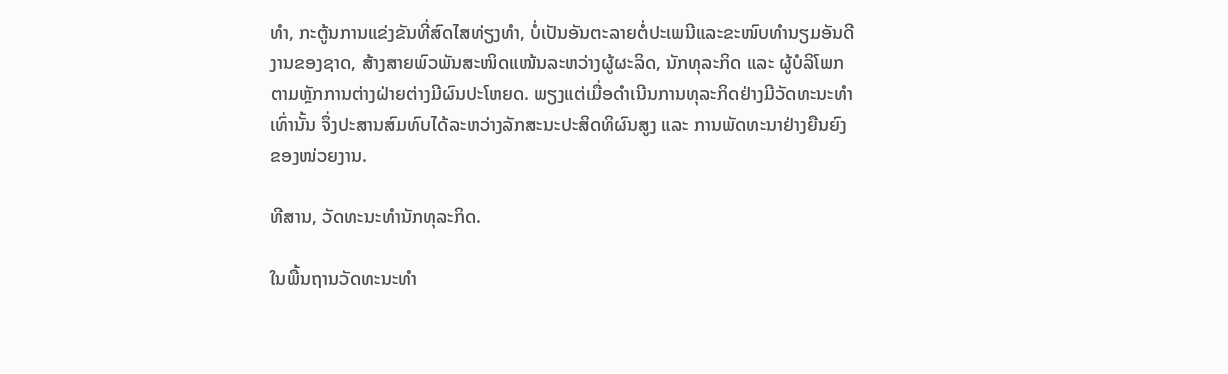ທຳ, ກະຕູ້ນການແຂ່ງຂັນທີ່ສົດໄສທ່ຽງທຳ, ບໍ່ເປັນອັນຕະລາຍຕໍ່ປະເພນີແລະຂະໜົບທຳນຽມອັນດີງານຂອງຊາດ, ສ້າງສາຍພົວພັນສະໜິດແໜ້ນລະຫວ່າງຜູ້ຜະລິດ, ນັກທຸລະກິດ ແລະ ຜູ້ບໍລິໂພກ ຕາມຫຼັກການຕ່າງຝ່າຍຕ່າງມີຜົນປະໂຫຍດ. ພຽງແຕ່ເມື່ອດຳເນີນການທຸລະກິດຢ່າງມີວັດທະນະທຳເທົ່ານັ້ນ ຈຶ່ງປະສານສົມທົບໄດ້ລະຫວ່າງລັກສະນະປະສິດທິຜົນສູງ ແລະ ການພັດທະນາຢ່າງຍືນຍົງຂອງໜ່ວຍງານ.

ທີສານ, ວັດທະນະທຳນັກທຸລະກິດ.

ໃນພື້ນຖານວັດທະນະທຳ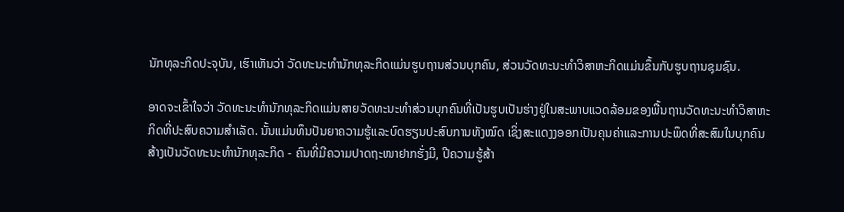ນັກທຸລະກິດປະຈຸບັນ, ເຮົາເຫັນວ່າ ວັດທະນະທຳນັກທຸລະກິດແມ່ນຮູບຖານສ່ວນບຸກຄົນ, ສ່ວນວັດທະນະທຳວິສາຫະກິດແມ່ນຂຶ້ນກັບຮູບຖານຊຸມຊົນ.

ອາດຈະເຂົ້າໃຈວ່າ ວັດທະນະທຳນັກທຸລະກິດແມ່ນສາຍວັດທະນະທຳສ່ວນບຸກຄົນທີ່ເປັນຮູບເປັນຮ່າງຢູ່ໃນສະພາບແວດລ້ອມຂອງພື້ນຖານວັດທະນະທຳວິສາຫະກິດທີ່ປະສົບຄວາມສຳເລັດ. ນັ້ນແມ່ນທຶນປັນຍາຄວາມຮູ້ແລະບົດຮຽນປະສົບການທັງໝົດ ເຊິ່ງສະແດງງອອກເປັນຄຸນຄ່າແລະການປະພຶດທີ່ສະສົມໃນບຸກຄົນ ສ້າງເປັນວັດທະນະທຳນັກທຸລະກິດ - ຄົນທີ່ມີຄວາມປາດຖະໜາຢາກຮັ່ງມີ, ປີຄວາມຮູ້ສ້າ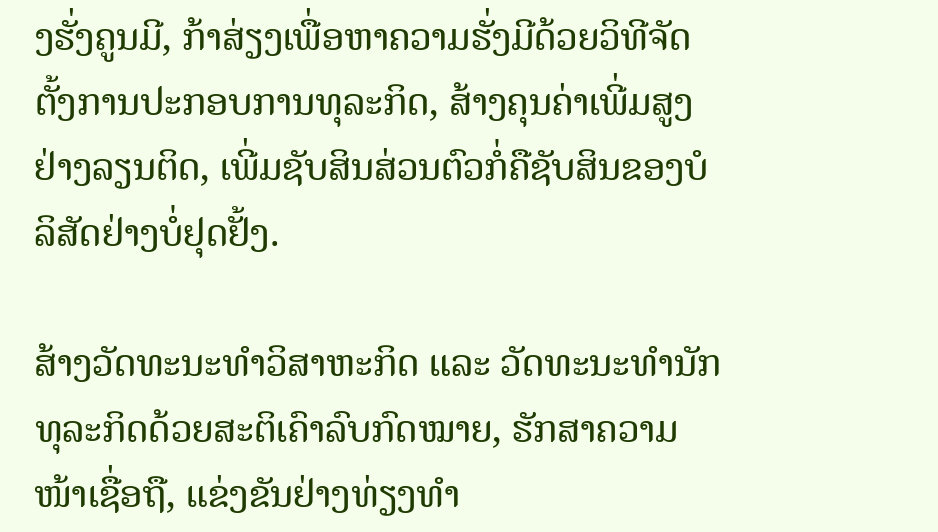ງຮັ່ງຄູນມີ, ກ້າສ່ຽງເພື່ອຫາຄວາມຮັ່ງມີດ້ວຍວິທີຈັດຕັ້ງການປະກອບການທຸລະກິດ, ສ້າງຄຸນຄ່າເພີ່ມສູງຢ່າງລຽນຕິດ, ເພີ່ມຊັບສິນສ່ວນຕົວກໍ່ຄືຊັບສິນຂອງບໍລິສັດຢ່າງບໍ່ຢຸດຢັ້ງ.

ສ້າງວັດທະນະທຳວິສາຫະກິດ ແລະ ວັດທະນະທຳນັກທຸລະກິດດ້ວຍສະຕິເຄົາລົບກົດໝາຍ, ຮັກສາຄວາມໜ້າເຊື່ອຖື, ແຂ່ງຂັນຢ່າງທ່ຽງທຳ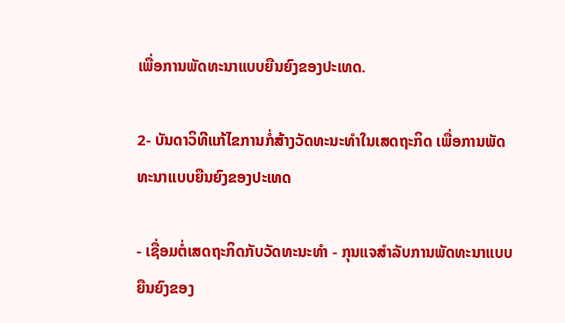ເພື່ອການພັດທະນາແບບຍືນຍົງຂອງປະເທດ.

2- ບັນດາວິທີແກ້ໄຂການກໍ່ສ້າງວັດທະນະທຳໃນເສດຖະກິດ ເພື່ອການພັດທະນາແບບຍືນຍົງຂອງປະເທດ

- ເຊື່ອມຕໍ່ເສດຖະກິດກັບວັດທະນະທຳ - ກຸນແຈສຳລັບການພັດທະນາແບບຍືນຍົງຂອງ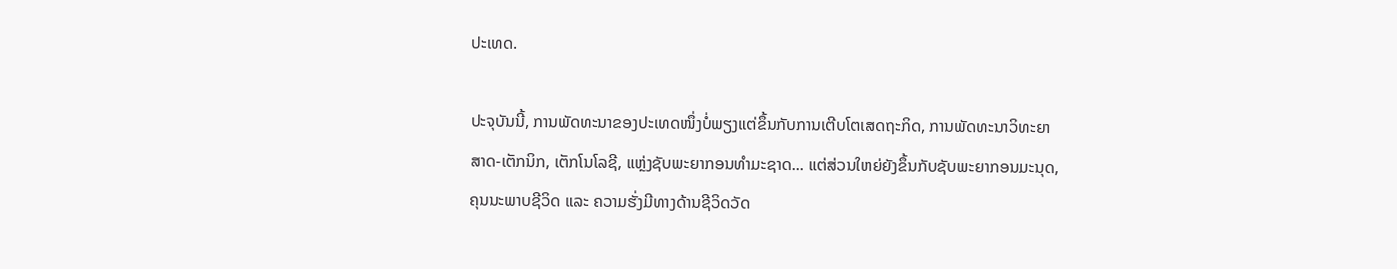ປະເທດ.

ປະຈຸບັນນີ້, ການພັດທະນາຂອງປະເທດໜຶ່ງບໍ່ພຽງແຕ່ຂຶ້ນກັບການເຕີບໂຕເສດຖະກິດ, ການພັດທະນາວິທະຍາສາດ-ເຕັກນິກ, ເຕັກໂນໂລຊີ, ແຫຼ່ງຊັບພະຍາກອນທຳມະຊາດ... ແຕ່ສ່ວນໃຫຍ່ຍັງຂຶ້ນກັບຊັບພະຍາກອນມະນຸດ, ຄຸນນະພາບຊີວິດ ແລະ ຄວາມຮັ່ງມີທາງດ້ານຊີວິດວັດ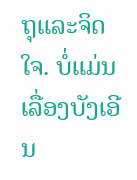ຖຸແລະຈິດໃຈ. ບໍ່ແມ່ນເລື່ອງບັງເອີນ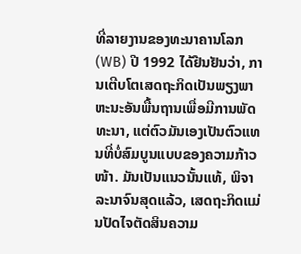ທີ່ລາຍງານຂອງທະນາຄານໂລກ (WB) ປີ 1992 ໄດ້ຢືນຢັນວ່າ, ການເຕີບໂຕເສດຖະກິດເປັນພຽງພາຫະນະອັນພື້ນຖານເພື່ອມີການພັດທະນາ, ແຕ່ຕົວມັນເອງເປັນຕົວແທນທີ່ບໍ່ສົມບູນແບບຂອງຄວາມກ້າວໜ້າ. ມັນເປັນແນວນັ້ນແທ້, ພິຈາລະນາຈົນສຸດແລ້ວ, ເສດຖະກິດແມ່ນປັດໄຈຕັດສິນຄວາມ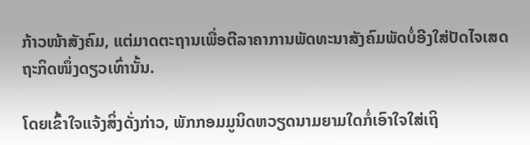ກ້າວໜ້າສັງຄົມ, ແຕ່ມາດຕະຖານເພື່ອຕີລາຄາການພັດທະນາສັງຄົມພັດບໍ່ອີງໃສ່ປັດໄຈເສດຖະກິດໜຶ່ງດຽວເທົ່ານັ້ນ.

ໂດຍເຂົ້າໃຈແຈ້ງສິ່ງດັ່ງກ່າວ, ພັກກອມມູນິດຫວຽດນາມຍາມໃດກໍ່ເອົາໃຈໃສ່ເຖິ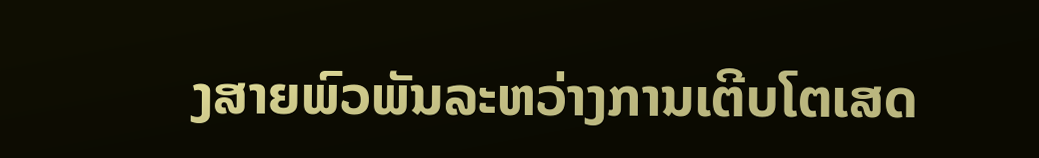ງສາຍພົວພັນລະຫວ່າງການເຕີບໂຕເສດ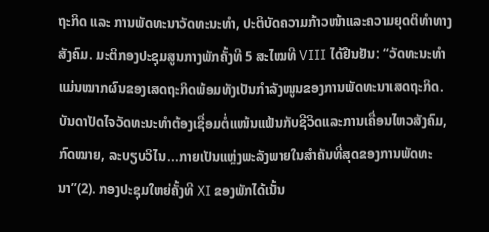ຖະກິດ ແລະ ການພັດທະນາວັດທະນະທຳ, ປະຕິບັດຄວາມກ້າວໜ້າແລະຄວາມຍຸດຕິທຳທາງສັງຄົມ. ມະຕິກອງປະຊຸມສູນກາງພັກຄັ້ງທີ 5 ສະໄໝທີ VIII ໄດ້ຢືນຢັນ: “ວັດທະນະທຳແມ່ນໝາກຜົນຂອງເສດຖະກິດພ້ອມທັງເປັນກຳລັງໜູນຂອງການພັດທະນາເສດຖະກິດ. ບັນດາປັດໄຈວັດທະນະທຳຕ້ອງເຊື່ອມຕໍ່ແໜ້ນແຟ້ນກັບຊີວິດແລະການເຄື່ອນໄຫວສັງຄົມ, ກົດໝາຍ, ລະບຽບວິໄນ...ກາຍເປັນແຫຼ່ງພະລັງພາຍໃນສຳຄັນທີ່ສຸດຂອງການພັດທະນາ”(2). ກອງປະຊຸມໃຫຍ່ຄັ້ງທີ XI ຂອງພັກໄດ້ເນັ້ນ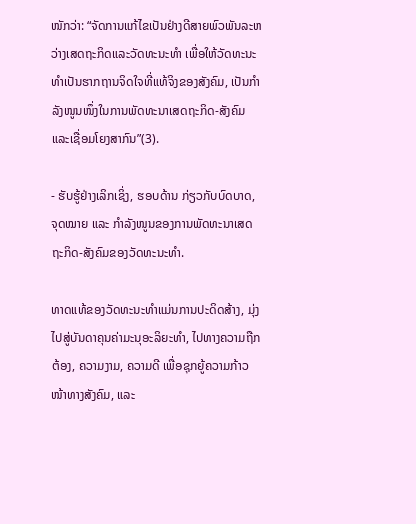ໜັກວ່າ: “ຈັດການແກ້ໄຂເປັນຢ່າງດີສາຍພົວພັນລະຫວ່າງເສດຖະກິດແລະວັດທະນະທຳ ເພື່ອໃຫ້ວັດທະນະທຳເປັນຮາກຖານຈິດໃຈທີ່ແທ້ຈິງຂອງສັງຄົມ, ເປັນກຳລັງໜູນໜຶ່ງໃນການພັດທະນາເສດຖະກິດ-ສັງຄົມ ແລະເຊື່ອມໂຍງສາກົນ”(3).

- ຮັບຮູ້ຢ່າງເລິກເຊິ່ງ, ຮອບດ້ານ ກ່ຽວກັບບົດບາດ, ຈຸດໝາຍ ແລະ ກຳລັງໜູນຂອງການພັດທະນາເສດຖະກິດ-ສັງຄົມຂອງວັດທະນະທຳ.

ທາດແທ້ຂອງວັດທະນະທຳແມ່ນການປະດິດສ້າງ, ມຸ່ງໄປສູ່ບັນດາຄຸນຄ່າມະນຸອະລິຍະທຳ, ໄປທາງຄວາມຖືກຕ້ອງ, ຄວາມງາມ, ຄວາມດີ ເພື່ອຊຸກຍູ້ຄວາມກ້າວໜ້າທາງສັງຄົມ, ແລະ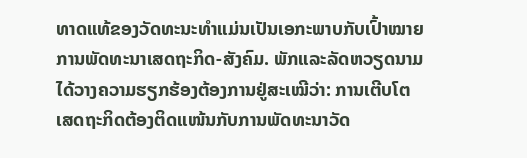ທາດແທ້ຂອງວັດທະນະທຳແມ່ນເປັນເອກະພາບກັບເປົ້າໝາຍການພັດທະນາເສດຖະກິດ-ສັງຄົມ. ພັກແລະລັດຫວຽດນາມໄດ້ວາງຄວາມຮຽກຮ້ອງຕ້ອງການຢູ່ສະເໝີວ່າ: ການເຕີບໂຕເສດຖະກິດຕ້ອງຕິດແໜ້ນກັບການພັດທະນາວັດ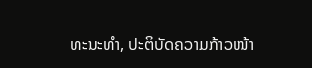ທະນະທຳ, ປະຕິບັດຄວາມກ້າວໜ້າ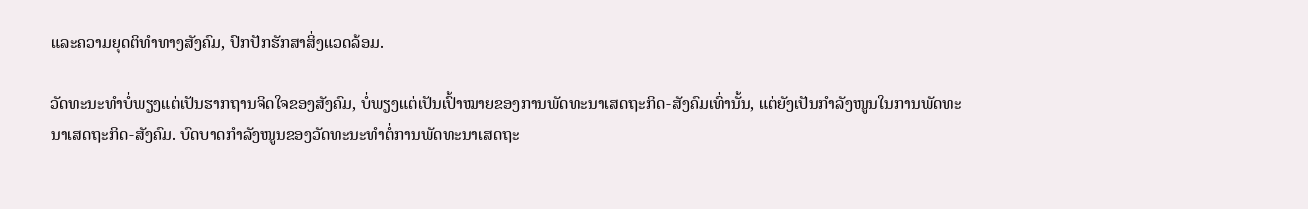ແລະຄວາມຍຸດຕິທຳທາງສັງຄົມ, ປົກປັກຮັກສາສິ່ງແວດລ້ອມ.

ວັດທະນະທຳບໍ່ພຽງແຕ່ເປັນຮາກຖານຈິດໃຈຂອງສັງຄົມ, ບໍ່ພຽງແຕ່ເປັນເປົ້າໝາຍຂອງການພັດທະນາເສດຖະກິດ-ສັງຄົມເທົ່ານັ້ນ, ແຕ່ຍັງເປັນກຳລັງໜູນໃນການພັດທະນາເສດຖະກິດ-ສັງຄົມ. ບົດບາດກຳລັງໜູນຂອງວັດທະນະທຳຕໍ່ການພັດທະນາເສດຖະ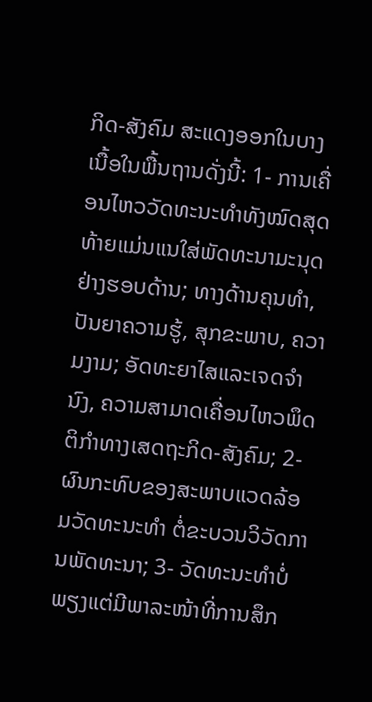ກິດ-ສັງຄົມ ສະແດງອອກໃນບາງເນື້ອໃນພື້ນຖານດັ່ງນີ້: 1- ການເຄື່ອນໄຫວວັດທະນະທຳທັງໝົດສຸດທ້າຍແມ່ນແນໃສ່ພັດທະນາມະນຸດຢ່າງຮອບດ້ານ; ທາງດ້ານຄຸນທຳ, ປັນຍາຄວາມຮູ້, ສຸກຂະພາບ, ຄວາມງາມ; ອັດທະຍາໄສແລະເຈດຈຳນົງ, ຄວາມສາມາດເຄື່ອນໄຫວພຶດຕິກຳທາງເສດຖະກິດ-ສັງຄົມ; 2- ຜົນກະທົບຂອງສະພາບແວດລ້ອມວັດທະນະທຳ ຕໍ່ຂະບວນວິວັດການພັດທະນາ; 3- ວັດທະນະທຳບໍ່ພຽງແຕ່ມີພາລະໜ້າທີ່ການສຶກ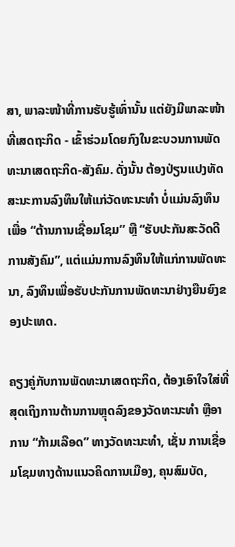ສາ, ພາລະໜ້າທີ່ການຮັບຮູ້ເທົ່ານັ້ນ ແຕ່ຍັງມີພາລະໜ້າທີ່ເສດຖະກິດ - ເຂົ້າຮ່ວມໂດຍກົງໃນຂະບວນການພັດທະນາເສດຖະກິດ-ສັງຄົມ. ດັ່ງນັ້ນ ຕ້ອງປ່ຽນແປງທັດສະນະການລົງທຶນໃຫ້ແກ່ວັດທະນະທຳ ບໍ່ແມ່ນລົງທຶນເພື່ອ “ຕ້ານການເຊື່ອມໂຊມ’’ ຫຼື “ຮັບປະກັນສະວັດດີການສັງຄົມ”, ແຕ່ແມ່ນການລົງທຶນໃຫ້ແກ່ການພັດທະນາ, ລົງທຶນເພື່ອຮັບປະກັນການພັດທະນາຢ່າງຍືນຍົງຂອງປະເທດ.

ຄຽງຄູ່ກັບການພັດທະນາເສດຖະກິດ, ຕ້ອງເອົາໃຈໃສ່ທີ່ສຸດເຖິງການຕ້ານການຫຼຸດລົງຂອງວັດທະນະທຳ ຫຼືອາການ “ກ້າມເລືອດ” ທາງວັດທະນະທຳ, ເຊັ່ນ ການເຊື່ອມໂຊມທາງດ້ານແນວຄິດການເມືອງ, ຄຸນສົມບັດ,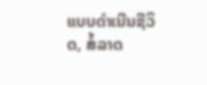ແບບດຳເນີນຊີວິດ, ສໍ້ລາດ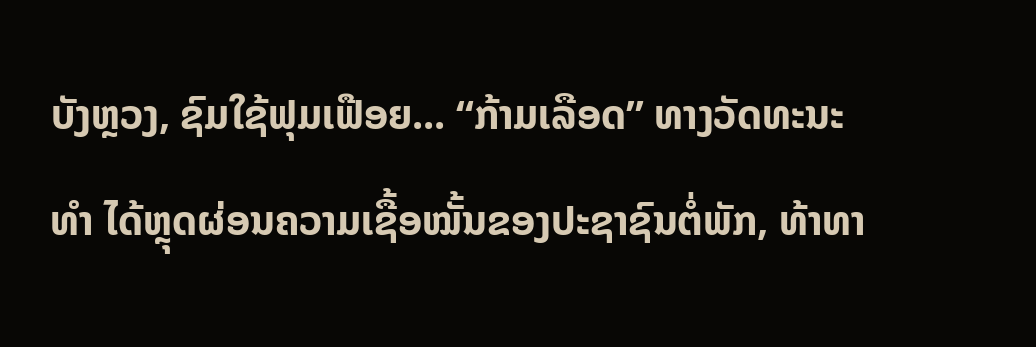ບັງຫຼວງ, ຊົມໃຊ້ຟຸມເຟືອຍ... “ກ້າມເລືອດ” ທາງວັດທະນະທຳ ໄດ້ຫຼຸດຜ່ອນຄວາມເຊື້ອໝັ້ນຂອງປະຊາຊົນຕໍ່ພັກ, ທ້າທາ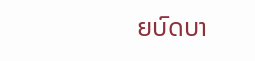ຍບົດບາ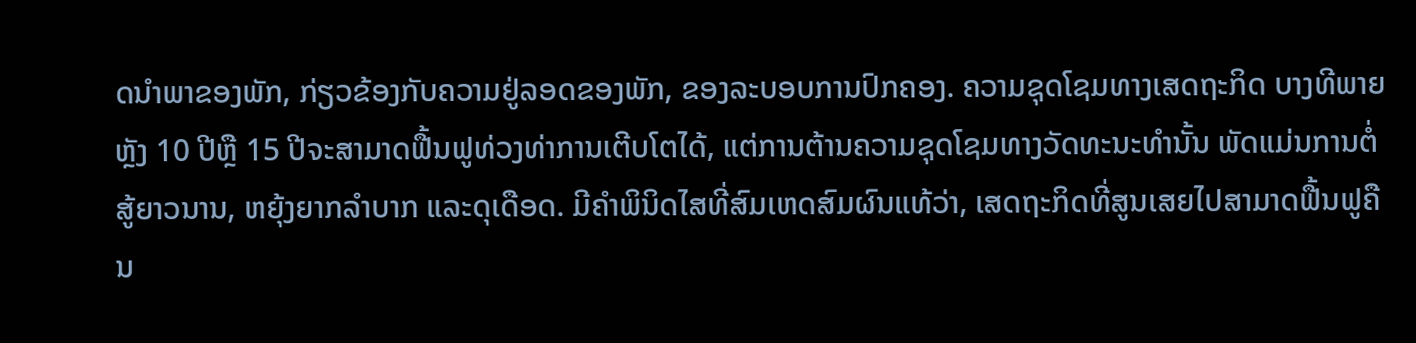ດນຳພາຂອງພັກ, ກ່ຽວຂ້ອງກັບຄວາມຢູ່ລອດຂອງພັກ, ຂອງລະບອບການປົກຄອງ. ຄວາມຊຸດໂຊມທາງເສດຖະກິດ ບາງທີພາຍຫຼັງ 10 ປີຫຼື 15 ປີຈະສາມາດຟື້ນຟູທ່ວງທ່າການເຕີບໂຕໄດ້, ແຕ່ການຕ້ານຄວາມຊຸດໂຊມທາງວັດທະນະທຳນັ້ນ ພັດແມ່ນການຕໍ່ສູ້ຍາວນານ, ຫຍຸ້ງຍາກລຳບາກ ແລະດຸເດືອດ. ມີຄຳພິນິດໄສທີ່ສົມເຫດສົມຜົນແທ້ວ່າ, ເສດຖະກິດທີ່ສູນເສຍໄປສາມາດຟື້ນຟູຄືນ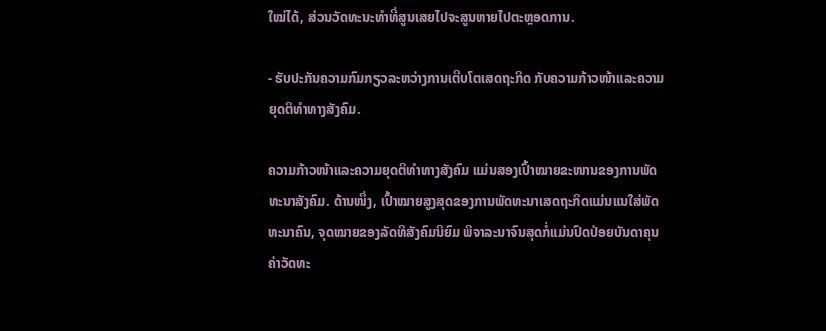ໃໝ່ໄດ້, ສ່ວນວັດທະນະທຳທີ່ສູນເສຍໄປຈະສູນຫາຍໄປຕະຫຼອດການ.

- ຮັບປະກັນຄວາມກົມກຽວລະຫວ່າງການເຕີບໂຕເສດຖະກິດ ກັບຄວາມກ້າວໜ້າແລະຄວາມຍຸດຕິທຳທາງສັງຄົມ.

ຄວາມກ້າວໜ້າແລະຄວາມຍຸດຕິທຳທາງສັງຄົມ ແມ່ນສອງເປົ້າໝາຍຂະໜານຂອງການພັດທະນາສັງຄົມ. ດ້ານໜຶ່ງ, ເປົ້າໝາຍສູງສຸດຂອງການພັດທະນາເສດຖະກິດແມ່ນແນໃສ່ພັດທະນາຄົນ, ຈຸດໝາຍຂອງລັດທິສັງຄົມນິຍົມ ພິຈາລະນາຈົນສຸດກໍ່ແມ່ນປົດປ່ອຍບັນດາຄຸນຄ່າວັດທະ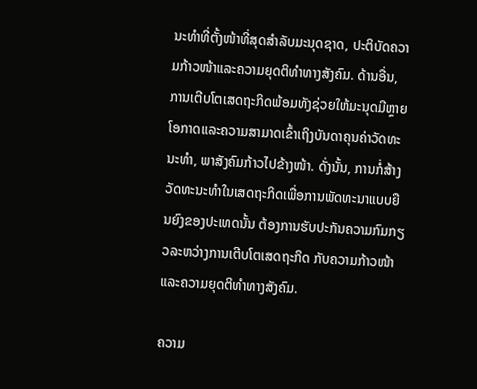ນະທຳທີ່ຕັ້ງໜ້າທີ່ສຸດສຳລັບມະນຸດຊາດ, ປະຕິບັດຄວາມກ້າວໜ້າແລະຄວາມຍຸດຕິທຳທາງສັງຄົມ. ດ້ານອື່ນ, ການເຕີບໂຕເສດຖະກິດພ້ອມທັງຊ່ວຍໃຫ້ມະນຸດມີຫຼາຍໂອກາດແລະຄວາມສາມາດເຂົ້າເຖິງບັນດາຄຸນຄ່າວັດທະນະທຳ, ພາສັງຄົມກ້າວໄປຂ້າງໜ້າ. ດັ່ງນັ້ນ, ການກໍ່ສ້າງວັດທະນະທຳໃນເສດຖະກິດເພື່ອການພັດທະນາແບບຍືນຍົງຂອງປະເທດນັ້ນ ຕ້ອງການຮັບປະກັນຄວາມກົມກຽວລະຫວ່າງການເຕີບໂຕເສດຖະກິດ ກັບຄວາມກ້າວໜ້າແລະຄວາມຍຸດຕິທຳທາງສັງຄົມ.

ຄວາມ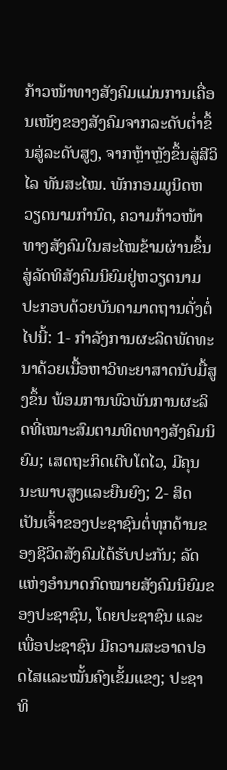ກ້າວໜ້າທາງສັງຄົມແມ່ນການເຄື່ອນເໜັງຂອງສັງຄົມຈາກລະດັບຕ່ຳຂຶ້ນສູ່ລະດັບສູງ, ຈາກຫຼ້າຫຼັງຂຶ້ນສູ່ສີວິໄລ ທັນສະໄໝ. ພັກກອມມູນິດຫວຽດນາມກຳນົດ, ຄວາມກ້າວໜ້າທາງສັງຄົມໃນສະໄໝຂ້າມຜ່ານຂຶ້ນສູ່ລັດທິສັງຄົມນິຍົມຢູ່ຫວຽດນາມປະກອບດ້ວຍບັນດາມາດຖານດັ່ງຕໍ່ໄປນີ້: 1- ກຳລັງການຜະລິດພັດທະນາດ້ວຍເນື້ອຫາວິທະຍາສາດນັບມື້ສູງຂຶ້ນ ພ້ອມການພົວພັນການຜະລິດທີ່ເໝາະສົມຕາມທິດທາງສັງຄົມນິຍົມ; ເສດຖະກິດເຕີບໂຕໄວ, ມີຄຸນນະພາບສູງແລະຍືນຍົງ; 2- ສິດເປັນເຈົ້າຂອງປະຊາຊົນຕໍ່ທຸກດ້ານຂອງຊີວິດສັງຄົມໄດ້ຮັບປະກັນ; ລັດແຫ່ງອຳນາດກົດໝາຍສັງຄົມນິຍົມຂອງປະຊາຊົນ, ໂດຍປະຊາຊົນ ແລະເພື່ອປະຊາຊົນ ມີຄວາມສະອາດປອດໄສແລະໝັ້ນຄົງເຂັ້ມແຂງ; ປະຊາທິ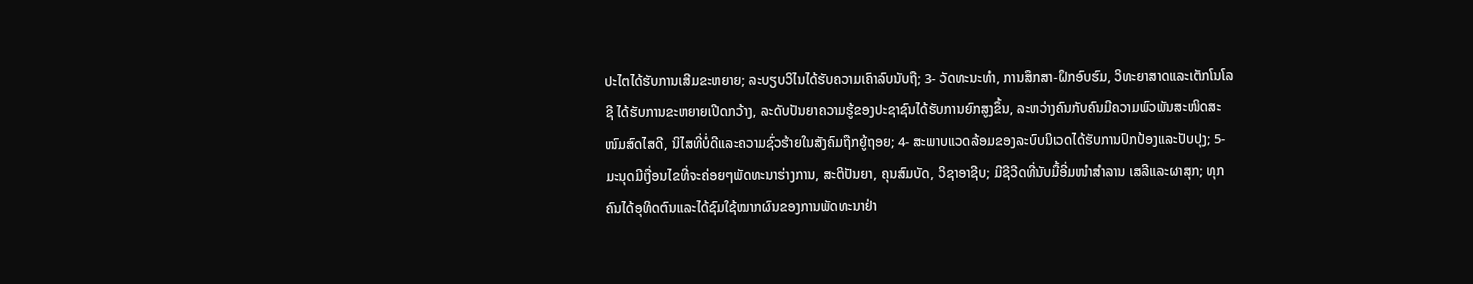ປະໄຕໄດ້ຮັບການເສີມຂະຫຍາຍ; ລະບຽບວິໄນໄດ້ຮັບຄວາມເຄົາລົບນັບຖື; 3- ວັດທະນະທຳ, ການສຶກສາ-ຝຶກອົບຮົມ, ວິທະຍາສາດແລະເຕັກໂນໂລຊີ ໄດ້ຮັບການຂະຫຍາຍເປີດກວ້າງ, ລະດັບປັນຍາຄວາມຮູ້ຂອງປະຊາຊົນໄດ້ຮັບການຍົກສູງຂຶ້ນ, ລະຫວ່າງຄົນກັບຄົນມີຄວາມພົວພັນສະໜິດສະໜົມສົດໄສດີ, ນິໄສທີ່ບໍ່ດີແລະຄວາມຊົ່ວຮ້າຍໃນສັງຄົມຖືກຍູ້ຖອຍ; 4- ສະພາບແວດລ້ອມຂອງລະບົບນິເວດໄດ້ຮັບການປົກປ້ອງແລະປັບປຸງ; 5- ມະນຸດມີເງື່ອນໄຂທີ່ຈະຄ່ອຍໆພັດທະນາຮ່າງການ, ສະຕິປັນຍາ, ຄຸນສົມບັດ, ວິຊາອາຊີບ; ມີຊີວີດທີ່ນັບມື້ອີ່ມໜຳສຳລານ ເສລີແລະຜາສຸກ; ທຸກຄົນໄດ້ອຸທິດຕົນແລະໄດ້ຊົມໃຊ້ໝາກຜົນຂອງການພັດທະນາຢ່າ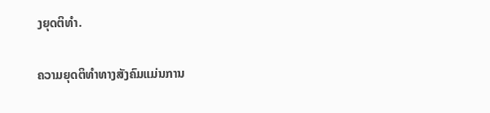ງຍຸດຕິທຳ.

ຄວາມຍຸດຕິທຳທາງສັງຄົມແມ່ນການ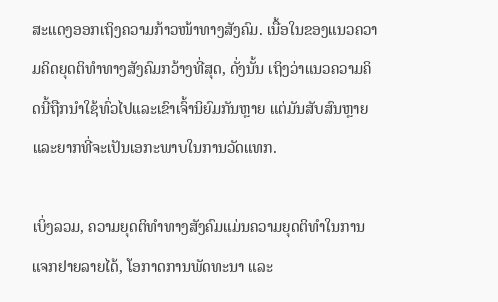ສະແດງອອກເຖິງຄວາມກ້າວໜ້າທາງສັງຄົມ. ເນື້ອໃນຂອງແນວຄວາມຄິດຍຸດຕິທຳທາງສັງຄົມກວ້າງທີ່ສຸດ, ດັ່ງນັ້ນ ເຖິງວ່າແນວຄວາມຄິດນີ້ຖືກນຳໃຊ້ທົ່ວໄປແລະເຂົາເຈົ້ານິຍົມກັນຫຼາຍ ແຕ່ມັນສັບສົນຫຼາຍແລະຍາກທີ່ຈະເປັນເອກະພາບໃນການວັດແທກ.

ເບິ່ງລວມ, ຄວາມຍຸດຕິທຳທາງສັງຄົມແມ່ນຄວາມຍຸດຕິທຳໃນການແຈກຢາຍລາຍໄດ້, ໂອກາດການພັດທະນາ ແລະ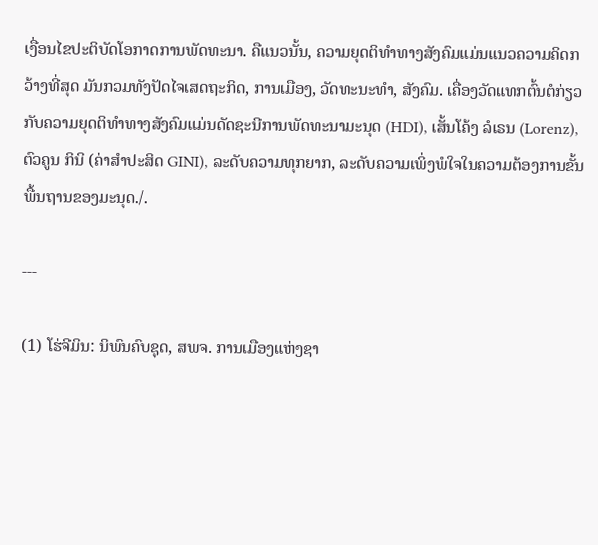ເງື່ອນໄຂປະຕິບັດໂອກາດການພັດທະນາ. ຄືແນວນັ້ນ, ຄວາມຍຸດຕິທຳທາງສັງຄົມແມ່ນແນວຄວາມຄິດກວ້າງທີ່ສຸດ ມັນກວມທັງປັດໄຈເສດຖະກິດ, ການເມືອງ, ວັດທະນະທຳ, ສັງຄົມ. ເຄື່ອງວັດແທກຕົ້ນຕໍກ່ຽວກັບຄວາມຍຸດຕິທຳທາງສັງຄົມແມ່ນດັດຊະນີການພັດທະນາມະນຸດ (HDI), ເສັ້ນໂຄ້ງ ລໍເຣນ (Lorenz), ຕົວຄູນ ກິນິ (ຄ່າສຳປະສິດ GINI), ລະດັບຄວາມທຸກຍາກ, ລະດັບຄວາມເພິ່ງພໍໃຈໃນຄວາມຕ້ອງການຂັ້ນພື້ນຖານຂອງມະນຸດ./.

---

(1) ໂຮ່ຈີມິນ: ນິພົນຄົບຊຸດ, ສພຈ. ການເມືອງແຫ່ງຊາ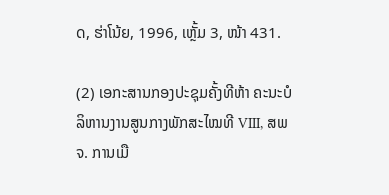ດ, ຮ່າໂນ້ຍ, 1996, ເຫຼັ້ມ 3, ໜ້າ 431.

(2) ເອກະສານກອງປະຊຸມຄັ້ງທີຫ້າ ຄະນະບໍລິຫານງານສູນກາງພັກສະໄໝທີ VIII, ສພຈ. ການເມື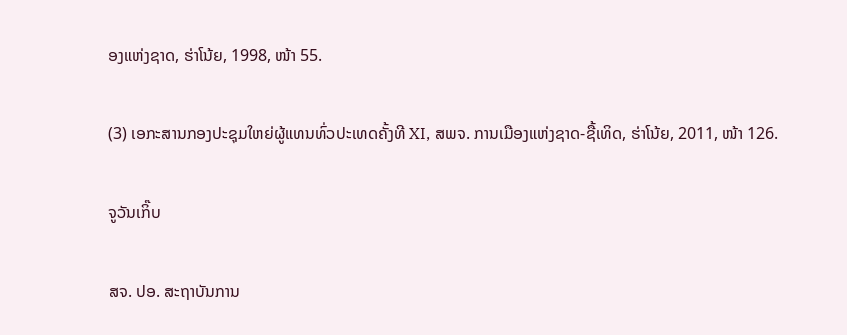ອງແຫ່ງຊາດ, ຮ່າໂນ້ຍ, 1998, ໜ້າ 55.

(3) ເອກະສານກອງປະຊຸມໃຫຍ່ຜູ້ແທນທົ່ວປະເທດຄັ້ງທີ XI, ສພຈ. ການເມືອງແຫ່ງຊາດ-ຊື້ເທິດ, ຮ່າໂນ້ຍ, 2011, ໜ້າ 126.

ຈູວັນເກິ໊ບ

ສຈ. ປອ. ສະຖາບັນການ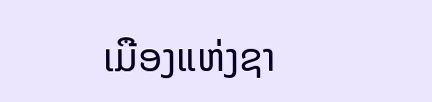ເມືອງແຫ່ງຊາ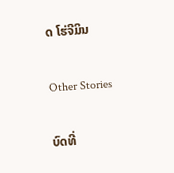ດ ໂຮ່ຈີມິນ

Other Stories

ບົດທີ່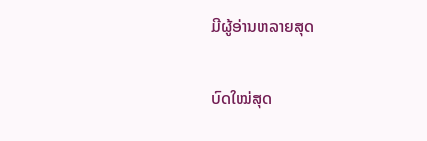ມີຜູ້ອ່ານຫລາຍສຸດ

ບົດໃໝ່ສຸດ